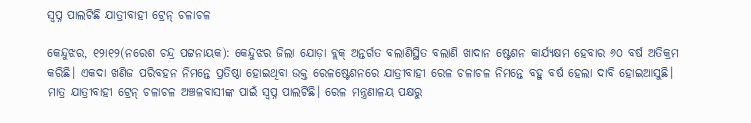ସ୍ବପ୍ନ ପାଲଟିଛି ଯାତ୍ରୀବାହୀ ଟ୍ରେନ୍‌ ଚଳାଚଳ

କେନ୍ଦୁଝର, ୧୨ା୧୨(ନରେଶ ଚନ୍ଦ୍ର ପଟ୍ଟନାୟକ): କେନ୍ଦୁଝର ଜିଲା ଯୋଡ଼ା ବ୍ଲକ୍‌ ଅନ୍ତର୍ଗତ ବଲାଣିସ୍ଥିତ ବଲାଣି ଖାଦାନ ଷ୍ଟେଶନ କାର୍ଯ୍ୟକ୍ଷମ ହେବାର ୬୦ ବର୍ଷ ଅତିକ୍ରମ କରିଛି। ଏକଦା ଖଣିଜ ପରିବହନ ନିମନ୍ତେ ପ୍ରତିଷ୍ଠା ହୋଇଥିବା ଉକ୍ତ ରେଳଷ୍ଟେଶନରେ ଯାତ୍ରୀବାହୀ ରେଳ ଚଳାଚଳ ନିମନ୍ତେ ବହୁ ବର୍ଷ ହେଲା ଦାବି ହୋଇଆସୁଛି। ମାତ୍ର ଯାତ୍ରୀବାହୀ ଟ୍ରେନ୍‌ ଚଳାଚଳ ଅଞ୍ଚଳବାସୀଙ୍କ ପାଇଁ ସ୍ବପ୍ନ ପାଲଟିଛି। ରେଳ ମନ୍ତ୍ରଣାଳୟ ପକ୍ଷରୁ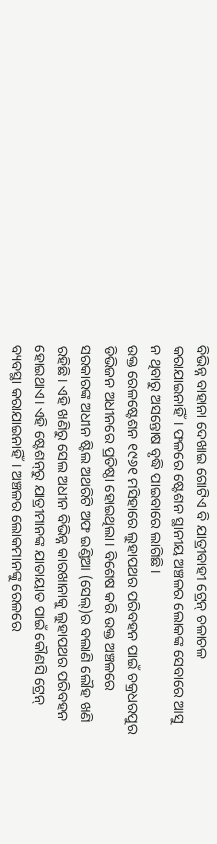ବିଭିନ୍ନ ବାହାନା ଦେଖାଇ ଗୋଟିଏ ବି ଯାତ୍ରୀବାହୀ ଟ୍ରେନ୍‌ ଚଳାଚଳ କରାଯାଇନାହିଁ। ଫଳରେ ଷ୍ଟେଶନ ସ୍ଥାନୀୟ ଅଞ୍ଚଳର ଲୋକଙ୍କ ସେବାରେ ଆସୁ ନ ଥିବାରୁ ଅସନ୍ତୋଷ ବୃଦ୍ଧି ପାଇବାରେ ଲାଗିଛି।
ଉକ୍ତ ରେଳଷ୍ଟେଶନ ୧୯୬୧ ମସିହାରେ ଲୁହାପଥର ପରିବହନ ପାଇଁ ଚକ୍ରଧରପୁର ଡିଭିଜନ ଅଧୀନରେ ପ୍ରତିଷ୍ଠା ହୋଇଥିଲା। ବିଶେଷ କରି ଉକ୍ତ ଅଞ୍ଚଳରେ ସରକାରଙ୍କ ଅଧୀନ ଷ୍ଟିଲ ଅଥରିଟି ଅଫ ଇଣ୍ଡିଆ (ସେଲ୍‌)ର ବଲାଣି ଲୌହ ଖଣି ରହିଛି। ଏହି ଖଣିରୁ ସେଲ ଅଧୀନ ବିଭିନ୍ନ କାରଖାନାକୁ ଲୁହାପଥର ପରିବହନ ହୋଇଥାଏ। ଏହି ଷ୍ଟେଶନ୍‌ରୁ ଯାତ୍ରୀମାନଙ୍କ ଯାତାୟାତ ପାଇଁ କୌଣସି ଟ୍ରେନ୍‌ ବ୍ୟବସ୍ଥା କରାଯାଇନାହିଁ। ଅଞ୍ଚଳର ଲୋକମାନଙ୍କୁ ରେଳରେ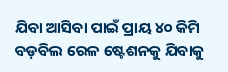ଯିବା ଆସିବା ପାଇଁ ପ୍ରାୟ ୪୦ କିମି ବଡ଼ବିଲ ରେଳ ଷ୍ଟେଶନକୁ ଯିବାକୁ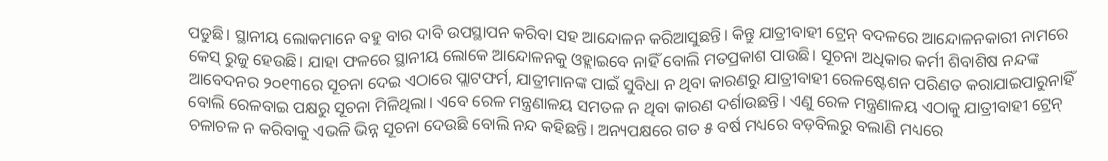ପଡୁଛି। ସ୍ଥାନୀୟ ଲୋକମାନେ ବହୁ ବାର ଦାବି ଉପସ୍ଥାପନ କରିବା ସହ ଆନ୍ଦୋଳନ କରିଆସୁଛନ୍ତି। କିନ୍ତୁ ଯାତ୍ରୀବାହୀ ଟ୍ରେନ୍‌ ବଦଳରେ ଆନ୍ଦୋଳନକାରୀ ନାମରେ କେସ୍‌ ରୁଜୁ ହେଉଛି। ଯାହା ଫଳରେ ସ୍ଥାନୀୟ ଲୋକେ ଆନ୍ଦୋଳନକୁ ଓହ୍ଲାଇବେ ନାହିଁ ବୋଲି ମତପ୍ରକାଶ ପାଉଛି। ସୂଚନା ଅଧିକାର କର୍ମୀ ଶିବାଶିଷ ନନ୍ଦଙ୍କ ଆବେଦନର ୨୦୧୩ରେ ସୂଚନା ଦେଇ ଏଠାରେ ପ୍ଲାଟଫର୍ମ, ଯାତ୍ରୀମାନଙ୍କ ପାଇଁ ସୁବିଧା ନ ଥିବା କାରଣରୁ ଯାତ୍ରୀବାହୀ ରେଳଷ୍ଟେଶନ ପରିଣତ କରାଯାଇପାରୁନାହିଁ ବୋଲି ରେଳବାଇ ପକ୍ଷରୁ ସୂଚନା ମିଳିଥିଲା। ଏବେ ରେଳ ମନ୍ତ୍ରଣାଳୟ ସମତଳ ନ ଥିବା କାରଣ ଦର୍ଶାଉଛନ୍ତି। ଏଣୁ ରେଳ ମନ୍ତ୍ରଣାଳୟ ଏଠାକୁ ଯାତ୍ରୀବାହୀ ଟ୍ରେନ୍‌ ଚଳାଚଳ ନ କରିବାକୁ ଏଭଳି ଭିନ୍ନ ସୂଚନା ଦେଉଛି ବୋଲି ନନ୍ଦ କହିଛନ୍ତି। ଅନ୍ୟପକ୍ଷରେ ଗତ ୫ ବର୍ଷ ମଧ୍ୟରେ ବଡ଼ବିଲରୁ ବଲାଣି ମଧ୍ୟରେ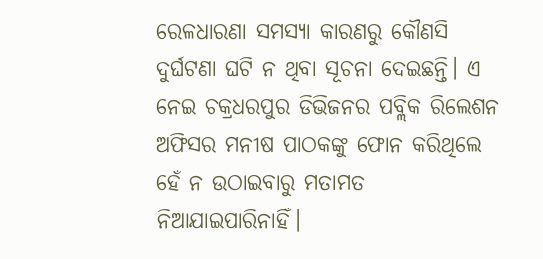ରେଳଧାରଣା ସମସ୍ୟା କାରଣରୁ କୌଣସି ଦୁର୍ଘଟଣା ଘଟି ନ ଥିବା ସୂଚନା ଦେଇଛନ୍ତି। ଏ ନେଇ ଚକ୍ରଧରପୁର ଡିଭିଜନର ପବ୍ଲିକ ରିଲେଶନ ଅଫିସର ମନୀଷ ପାଠକଙ୍କୁ ଫୋନ କରିଥିଲେ ହେଁ ନ ଉଠାଇବାରୁ ମତାମତ ନିଆଯାଇପାରିନାହିଁ।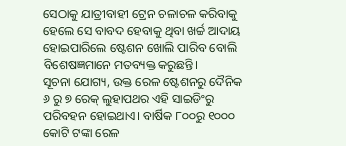ସେଠାକୁ ଯାତ୍ରୀବାହୀ ଟ୍ରେନ ଚଳାଚଳ କରିବାକୁ ହେଲେ ସେ ବାବଦ ହେବାକୁ ଥିବା ଖର୍ଚ୍ଚ ଆଦାୟ ହୋଇପାରିଲେ ଷ୍ଟେଶନ ଖୋଲି ପାରିବ ବୋଲି ବିଶେଷଜ୍ଞମାନେ ମତବ୍ୟକ୍ତ କରୁଛନ୍ତି।
ସୂଚନା ଯୋଗ୍ୟ, ଉକ୍ତ ରେଳ ଷ୍ଟେଶନରୁ ଦୈନିକ ୬ ରୁ ୭ ରେକ୍‌ ଲୁହାପଥର ଏହି ସାଇଡିଂରୁ ପରିବହନ ହୋଇଥାଏ। ବାର୍ଷିକ ୮୦୦ରୁ ୧୦୦୦ କୋଟି ଟଙ୍କା ରେଳ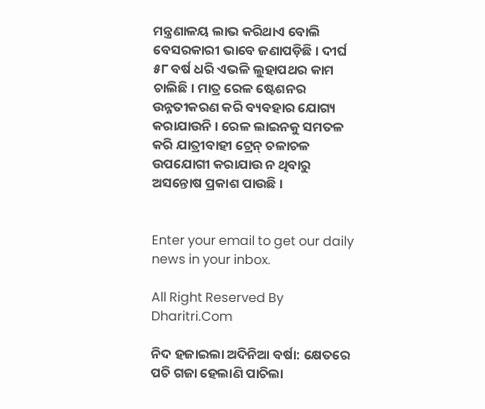ମନ୍ତ୍ରଣାଳୟ ଲାଭ କରିଥାଏ ବୋଲି ବେସରକାରୀ ଭାବେ ଜଣାପଡ଼ିଛି। ଦୀର୍ଘ ୫୮ ବର୍ଷ ଧରି ଏଭଳି ଲୁହାପଥର କାମ ଚାଲିଛି। ମାତ୍ର ରେଳ ଷ୍ଟେଶନର ଉନ୍ନତୀକରଣ କରି ବ୍ୟବହାର ଯୋଗ୍ୟ କରାଯାଉନି। ରେଳ ଲାଇନକୁ ସମତଳ କରି ଯାତ୍ରୀବାହୀ ଟ୍ରେନ୍‌ ଚଳାଚଳ ଉପଯୋଗୀ କରାଯାଉ ନ ଥିବାରୁ ଅସନ୍ତୋଷ ପ୍ରକାଶ ପାଉଛି।


Enter your email to get our daily news in your inbox.

All Right Reserved By Dharitri.Com

ନିଦ ହଜାଇଲା ଅଦିନିଆ ବର୍ଷା: କ୍ଷେତରେ ପଚି ଗଜା ହେଲାଣି ପାଚିଲା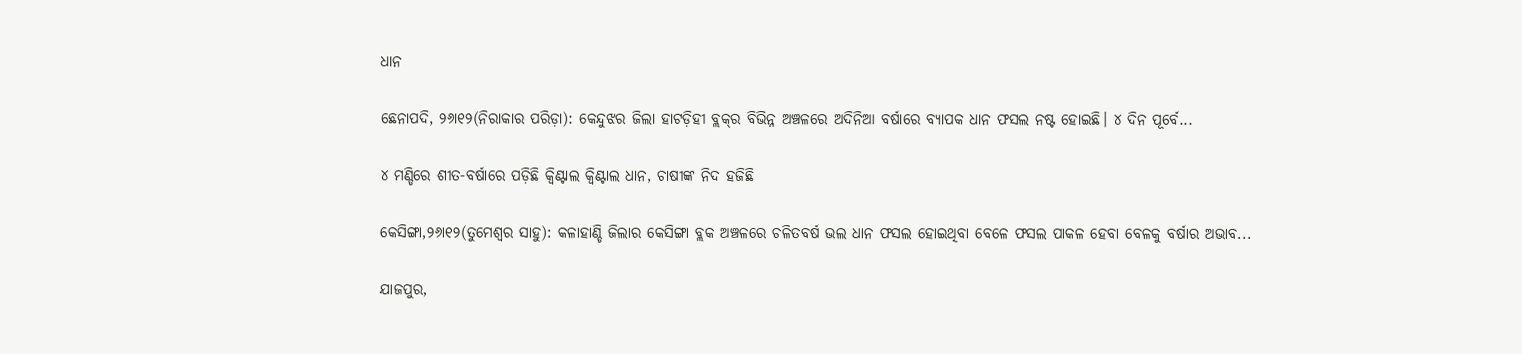ଧାନ

ଛେନାପଦି, ୨୬ା୧୨(ନିରାକାର ପରିଡ଼ା): କେନ୍ଦୁଝର ଜିଲା ହାଟଡ଼ିହୀ ବ୍ଲକ୍‌ର ବିଭିନ୍ନ ଅଞ୍ଚଳରେ ଅଦିନିଆ ବର୍ଷାରେ ବ୍ୟାପକ ଧାନ ଫସଲ ନଷ୍ଟ ହୋଇଛି। ୪ ଦିନ ପୂର୍ବେ...

୪ ମଣ୍ଡିରେ ଶୀତ-ବର୍ଷାରେ ପଡ଼ିଛି କ୍ୱିଣ୍ଟାଲ କ୍ୱିଣ୍ଟାଲ ଧାନ, ଚାଷୀଙ୍କ ନିଦ ହଜିଛି

କେସିଙ୍ଗା,୨୬ା୧୨(ତୁମେଶ୍ୱର ସାହୁ): କଳାହାଣ୍ଡି ଜିଲାର କେସିଙ୍ଗା ବ୍ଲକ ଅଞ୍ଚଳରେ ଚଳିତବର୍ଷ ଭଲ ଧାନ ଫସଲ ହୋଇଥିବା ବେଳେ ଫସଲ ପାକଳ ହେବା ବେଳକୁ ବର୍ଷାର ଅଭାବ...

ଯାଜପୁର,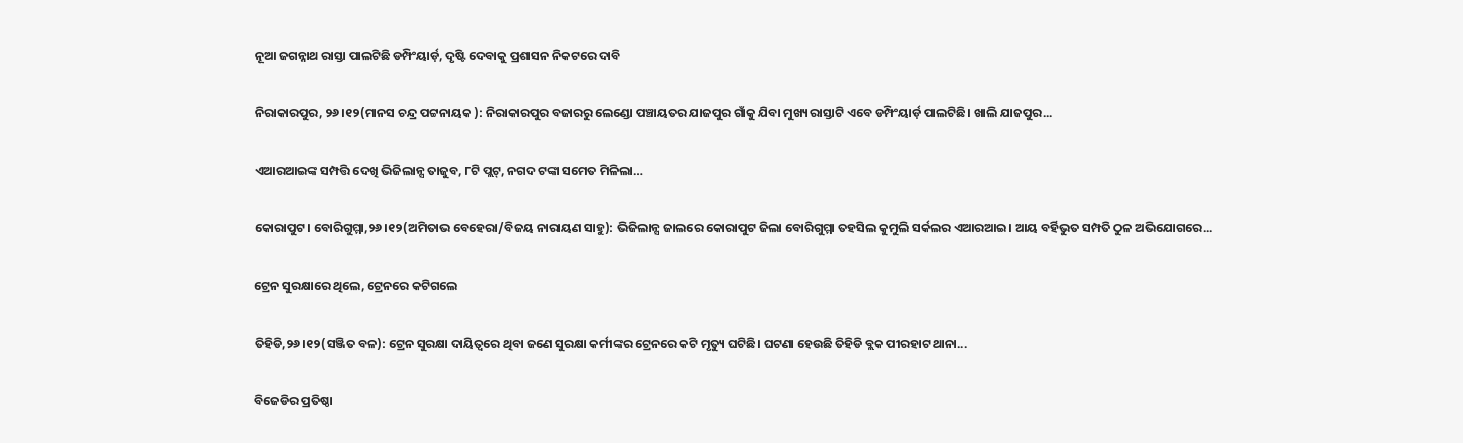ନୂଆ ଜଗନ୍ନାଥ ରାସ୍ତା ପାଲଟିଛି ଡମ୍ପିଂୟାର୍ଡ଼, ଦୃଷ୍ଟି ଦେବାକୁ ପ୍ରଶାସନ ନିକଟରେ ଦାବି

ନିରାକାରପୁର, ୨୬।୧୨(ମାନସ ଚନ୍ଦ୍ର ପଟ୍ଟନାୟକ ): ନିରାକାରପୁର ବଜାରରୁ ଲେଣ୍ଡୋ ପଞ୍ଚାୟତର ଯାଜପୁର ଗାଁକୁ ଯିବା ମୁଖ୍ୟ ରାସ୍ତାଟି ଏବେ ଡମ୍ପିଂୟାର୍ଡ଼ ପାଲଟିଛି। ଖାଲି ଯାଜପୁର...

ଏଆରଆଇଙ୍କ ସମ୍ପତ୍ତି ଦେଖି ଭିଜିଲାନ୍ସ ତାଜୁବ, ୮ଟି ପ୍ଲଟ୍‌, ନଗଦ ଟଙ୍କା ସମେତ ମିଳିଲା…

କୋରାପୁଟ। ବୋରିଗୁମ୍ମା,୨୬।୧୨(ଅମିତାଭ ବେହେରା/ବିଜୟ ନାରାୟଣ ସାହୁ): ଭିଜିଲାନ୍ସ ଜାଲରେ କୋରାପୁଟ ଜିଲା ବୋରିଗୁମ୍ମା ତହସିଲ କୁମୁଲି ସର୍କଲର ଏଆରଆଇ। ଆୟ ବର୍ହିଭୁତ ସମ୍ପତି ଠୁଳ ଅଭିଯୋଗରେ...

ଟ୍ରେନ ସୁରକ୍ଷାରେ ଥିଲେ, ଟ୍ରେନରେ କଟିଗଲେ

ତିହିଡି,୨୬।୧୨(ସଞ୍ଜିତ ବଳ): ଟ୍ରେନ ସୁରକ୍ଷା ଦାୟିତ୍ୱରେ ଥିବା ଜଣେ ସୁରକ୍ଷା କର୍ମୀଙ୍କର ଟ୍ରେନରେ କଟି ମୃତ୍ୟୁ ଘଟିଛି। ଘଟଣା ହେଉଛି ତିହିଡି ବ୍ଲକ ପୀରହାଟ ଥାନା...

ବିଜେଡିର ପ୍ରତିଷ୍ଠା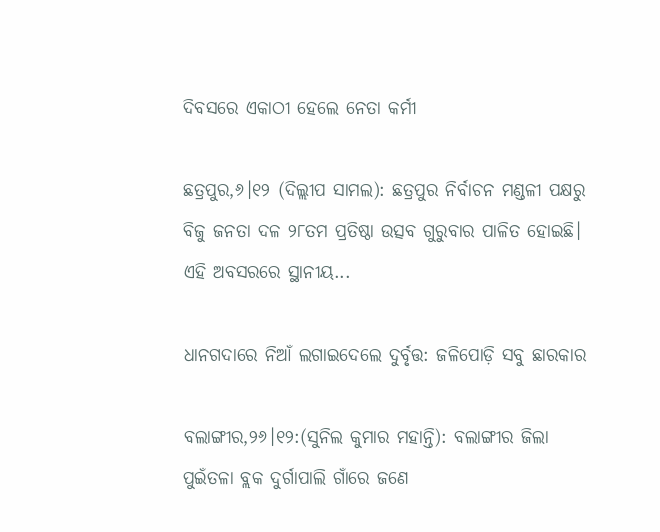ଦିବସରେ ଏକାଠୀ ହେଲେ ନେତା କର୍ମୀ

ଛତ୍ରପୁର,୬।୧୨ (ଦିଲ୍ଲୀପ ସାମଲ): ଛତ୍ରପୁର ନିର୍ବାଚନ ମଣ୍ଡଳୀ ପକ୍ଷରୁ ବିଜୁ ଜନତା ଦଳ ୨୮ତମ ପ୍ରତିଷ୍ଠା ଉତ୍ସବ ଗୁରୁବାର ପାଳିତ ହୋଇଛି। ଏହି ଅବସରରେ ସ୍ଥାନୀୟ...

ଧାନଗଦାରେ ନିଆଁ ଲଗାଇଦେଲେ ଦୁର୍ବୃତ୍ତ: ଜଳିପୋଡ଼ି ସବୁ ଛାରକାର

ବଲାଙ୍ଗୀର,୨୬।୧୨:(ସୁନିଲ କୁମାର ମହାନ୍ତି): ବଲାଙ୍ଗୀର ଜିଲା ପୁଇଁତଳା ବ୍ଲକ ଦୁର୍ଗାପାଲି ଗାଁରେ ଜଣେ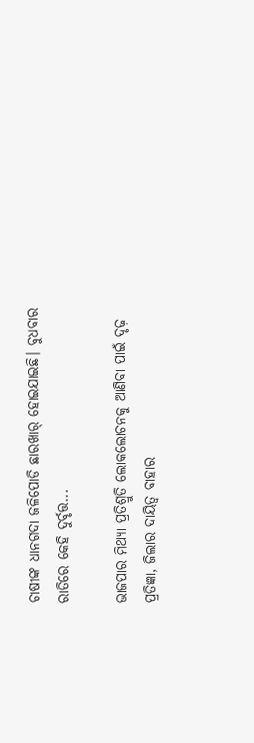ଚାଷୀଙ୍କ ଧାନଗଦା ଜଳିପୋଡି ଛାରଖାର୍‌ ହୋଇଯାଇଛି। ବୁଧବାର ରାତିରେ କେହି ଦୁର୍ବୃତ୍ତ...

ଭାଜପାର ମିଥ୍ୟା ପ୍ରତିଶ୍ରୁତି ଲୋକଲୋଚନକୁ ଆଣିବା ପାଇଁ ଦୃଢ଼ ପ୍ରତିଜ୍ଞା, ଜିଲାର ଦାୟିତ୍ୱ ବାହାର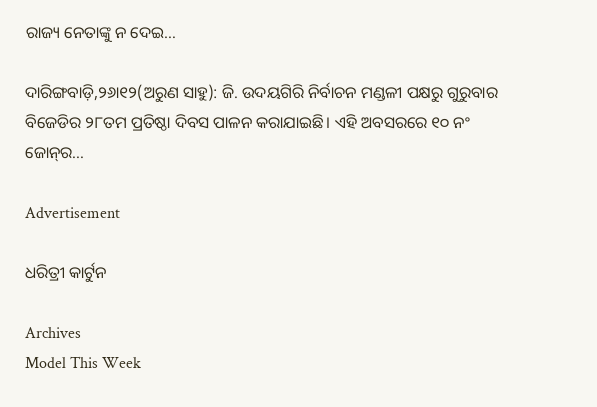ରାଜ୍ୟ ନେତାଙ୍କୁ ନ ଦେଇ…

ଦାରିଙ୍ଗବାଡ଼ି,୨୬ା୧୨(ଅରୁଣ ସାହୁ): ଜି. ଉଦୟଗିରି ନିର୍ବାଚନ ମଣ୍ଡଳୀ ପକ୍ଷରୁ ଗୁରୁବାର ବିଜେଡିର ୨୮ତମ ପ୍ରତିଷ୍ଠା ଦିବସ ପାଳନ କରାଯାଇଛି। ଏହି ଅବସରରେ ୧୦ ନଂ ଜୋନ୍‌ର...

Advertisement

ଧରିତ୍ରୀ କାର୍ଟୁନ

Archives
Model This Week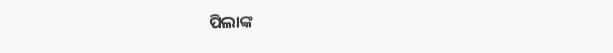ପିଲାଙ୍କ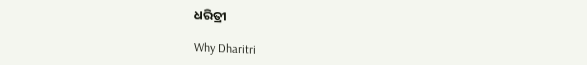ଧରିତ୍ରୀ

Why Dharitri